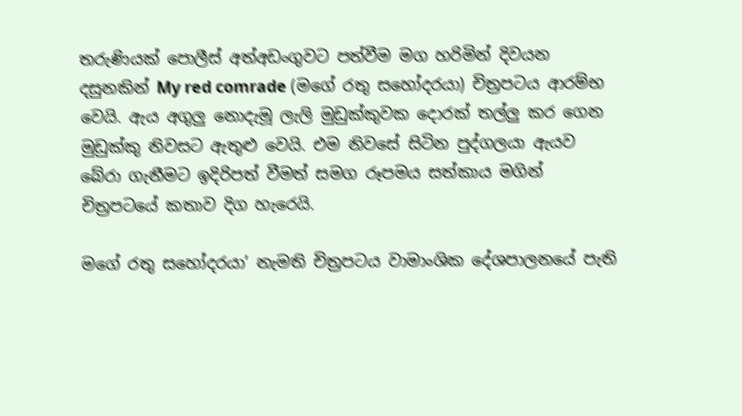තරුණියක් පොලීස් අත්අඩංගුවට පත්වීම මග හරිමින් දිවයන දසුනකින් My red comrade (මගේ රතු සහෝදරයා) චිත්‍රපටය ආරම්භ වෙයි. ඇය අගුලු නොදැමූ ලැලි මුඩුක්කුවක දොරක් තල්ලු කර ගෙන මුඩුක්කු නිවසට ඇතුළු වෙයි. එම නිවසේ සිටින පුද්ගලයා ඇයව බේරා ගැනීමට ඉදිරිපත් වීමත් සමග රූපමය සත්කාය මගින් චිත්‍රපටයේ කතාව දිග හැරෙයි.

මගේ රතු සහෝදරයා’ නැමති චිත්‍රපටය වාමාංශික දේශපාලනයේ පැති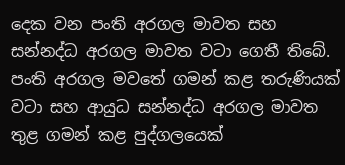දෙක වන පංති අරගල මාවත සහ සන්නද්ධ අරගල මාවත වටා ගෙතී තිබේ. පංති අරගල මවතේ ගමන් කළ තරුණියක් වටා සහ ආයුධ සන්නද්ධ අරගල මාවත තුළ ගමන් කළ පුද්ගලයෙක්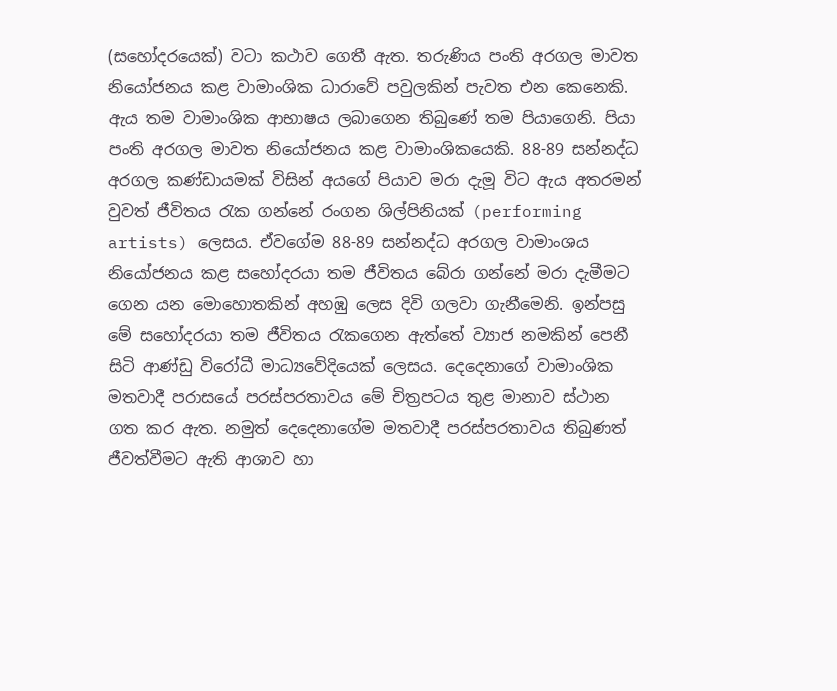(සහෝදරයෙක්) වටා කථාව ගෙතී ඇත. තරුණිය පංති අරගල මාවත නියෝජනය කළ වාමාංශික ධාරාවේ පවුලකින් පැවත එන කෙනෙකි. ඇය තම වාමාංශික ආභාෂය ලබාගෙන තිබුණේ තම පියාගෙනි. පියා පංති අරගල මාවත නියෝජනය කළ වාමාංශිකයෙකි. 88-89 සන්නද්ධ අරගල කණ්ඩායමක් විසින් අයගේ පියාව මරා දැමූ විට ඇය අතරමන් වුවත් ජීවිතය රැක ගන්නේ රංගන ශිල්පිනියක් (performing artists) ලෙසය. ඒවගේම 88-89 සන්නද්ධ අරගල වාමාංශය නියෝජනය කළ සහෝදරයා තම ජීවිතය බේරා ගන්නේ මරා දැමීමට ගෙන යන මොහොතකින් අහඹු ලෙස දිවි ගලවා ගැනීමෙනි. ඉන්පසු මේ සහෝදරයා තම ජීවිතය රැකගෙන ඇත්තේ ව්‍යාජ නමකින් පෙනී සිටි ආණ්ඩු විරෝධී මාධ්‍යවේදියෙක් ලෙසය. දෙදෙනාගේ වාමාංශික මතවාදී පරාසයේ පරස්පරතාවය මේ චිත්‍රපටය තුළ මානාව ස්ථාන ගත කර ඇත. නමුත් දෙදෙනාගේම මතවාදී පරස්පරතාවය තිබුණත් ජීවත්වීමට ඇති ආශාව හා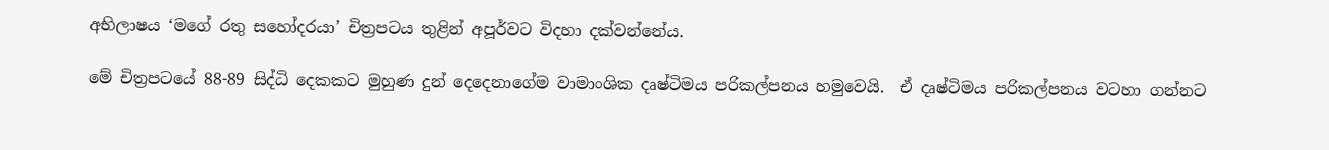අභිලාෂය ‘මගේ රතු සහෝදරයා’ චිත්‍රපටය තුළින් අපූර්වට විදහා දක්වන්නේය.

මේ චිත්‍රපටයේ 88-89 සිද්ධි දෙකකට මුහුණ දුන් දෙදෙනාගේම වාමාංශික දෘෂ්ටිමය පරිකල්පනය හමුවෙයි.  ඒ දෘෂ්ටිමය පරිකල්පනය වටහා ගන්නට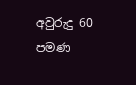අවුරුදු 60 පමණ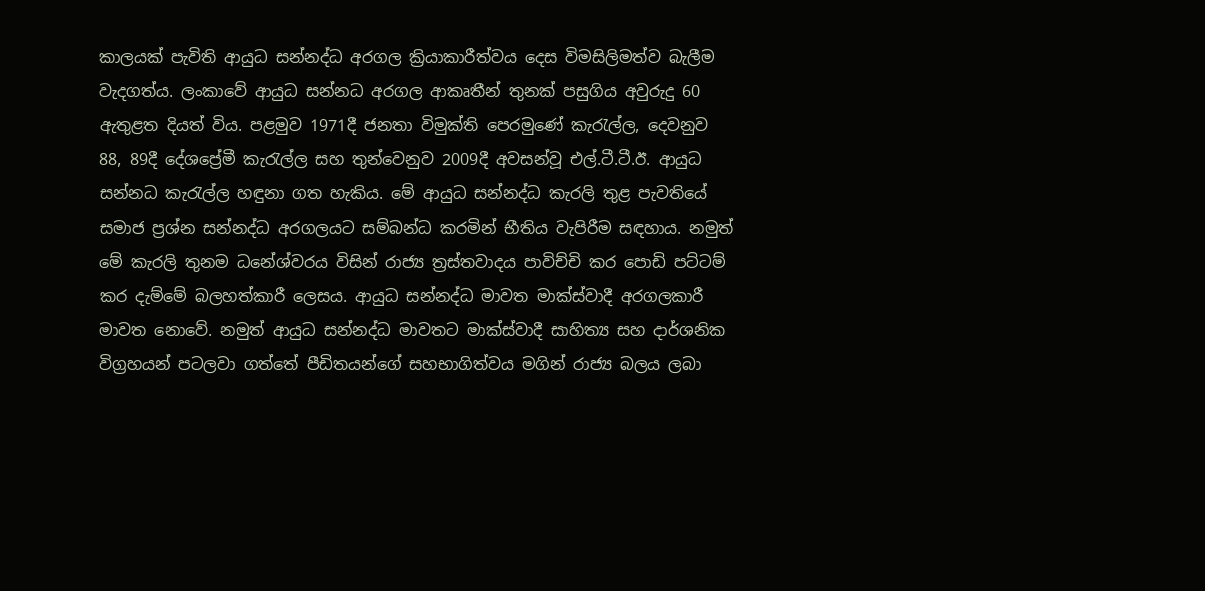කාලයක් පැවිති ආයුධ සන්නද්ධ අරගල ක්‍රියාකාරීත්වය දෙස විමසිලිමත්ව බැලීම වැදගත්ය. ලංකාවේ ආයුධ සන්නධ අරගල ආකෘතීන් තුනක් පසුගිය අවුරුදු 60 ඇතුළත දියත් විය. පළමුව 1971දී ජනතා විමුක්ති පෙරමුණේ කැරැල්ල, දෙවනුව 88, 89දී දේශප්‍රේමී කැරැල්ල සහ තුන්වෙනුව 2009දී අවසන්වූ එල්.ටී.ටී.ඊ. ආයුධ සන්නධ කැරැල්ල හඳුනා ගත හැකිය. මේ ආයුධ සන්නද්ධ කැරලි තුළ පැවතියේ සමාජ ප්‍රශ්න සන්නද්ධ අරගලයට සම්බන්ධ කරමින් භීතිය වැපිරීම සඳහාය. නමුත් මේ කැරලි තුනම ධනේශ්වරය විසින් රාජ්‍ය ත්‍රස්තවාදය පාවිච්චි කර පොඩි පට්ටම් කර දැම්මේ බලහත්කාරී ලෙසය. ආයුධ සන්නද්ධ මාවත මාක්ස්වාදී අරගලකාරී මාවත නොවේ. නමුත් ආයුධ සන්නද්ධ මාවතට මාක්ස්වාදී සාහිත්‍ය සහ දාර්ශනික විග්‍රහයන් පටලවා ගත්තේ පීඩිතයන්ගේ සහභාගිත්වය මගින් රාජ්‍ය බලය ලබා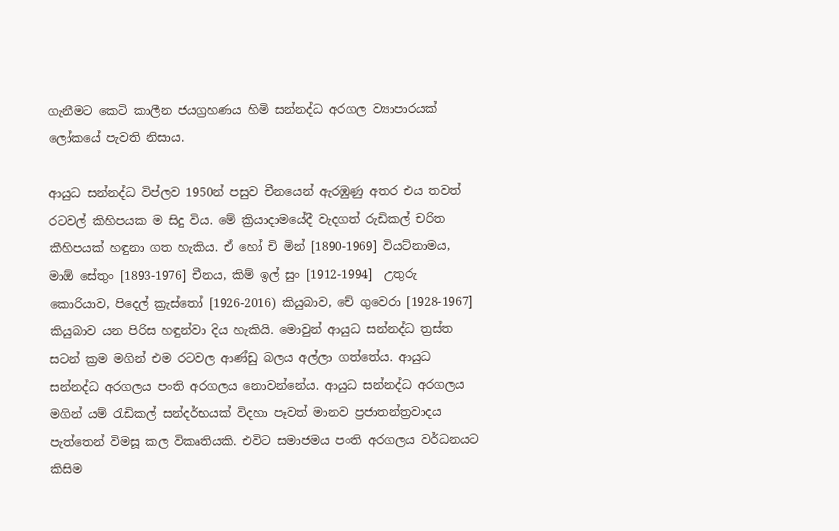ගැනීමට කෙටි කාලීන ජයග්‍රහණය හිමි සන්නද්ධ අරගල ව්‍යාපාරයක් ලෝකයේ පැවති නිසාය.

ආයුධ සන්නද්ධ විප්ලව 1950න් පසුව චීනයෙන් ඇරඹුණු අතර එය තවත්  රටවල් කිහිපයක ම සිදු විය. මේ ක්‍රියාදාමයේදී වැදගත් රුඩිකල් චරිත කීහිපයක් හඳුනා ගත හැකිය. ඒ හෝ චි මින් [1890-1969] වියට්නාමය, මාඕ සේතුං [1893-1976] චීනය, කිම් ඉල් සුං [1912-1994]  උතුරු කොරියාව, පිදෙල් ක්‍රැස්තෝ [1926-2016) කියුබාව, චේ ගුවෙරා [1928-1967]  කියුබාව යන පිරිස හඳුන්වා දිය හැකියි. මොවුන් ආයුධ සන්නද්ධ ත්‍රස්ත සටන් ක්‍රම මගින් එම රටවල ආණ්ඩු බලය අල්ලා ගත්තේය. ආයුධ සන්නද්ධ අරගලය පංති අරගලය නොවන්නේය. ආයුධ සන්නද්ධ අරගලය මගින් යම් රැඩිකල් සන්දර්භයක් විදහා පෑවත් මානව ප්‍රජාතන්ත්‍රවාදය පැත්තෙන් විමසූ කල විකෘතියකි. එවිට සමාජමය පංති අරගලය වර්ධනයට කිසිම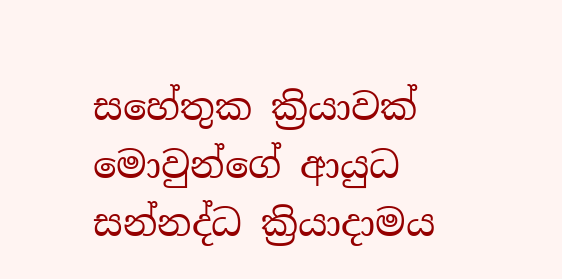සහේතුක ක්‍රියාවක් මොවුන්ගේ ආයුධ සන්නද්ධ ක්‍රියාදාමය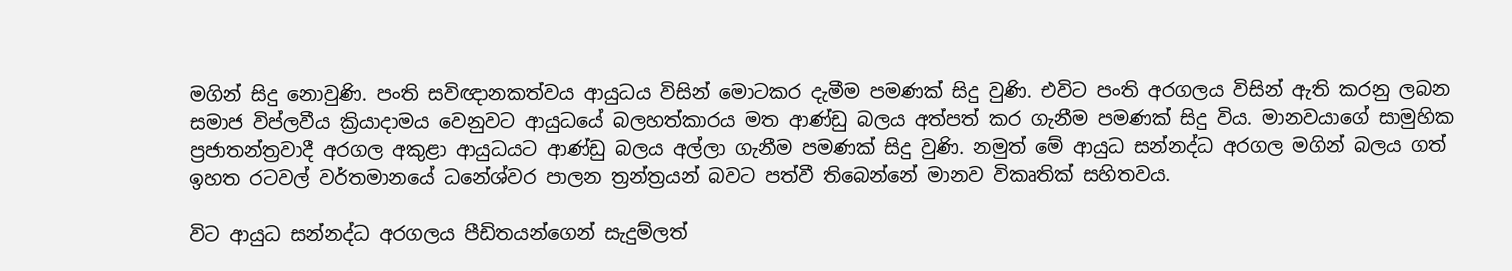මගින් සිදු නොවුණි. පංති සවිඥානකත්වය ආයුධය විසින් මොටකර දැමීම පමණක් සිදු වුණි. එවිට පංති අරගලය විසින් ඇති කරනු ලබන සමාජ විප්ලවීය ක්‍රියාදාමය වෙනුවට ආයුධයේ බලහත්කාරය මත ආණ්ඩු බලය අත්පත් කර ගැනීම පමණක් සිදු විය. මානවයාගේ සාමුහික ප්‍රජාතන්ත්‍රවාදී අරගල අකුළා ආයුධයට ආණ්ඩු බලය අල්ලා ගැනීම පමණක් සිදු වුණි. නමුත් මේ ආයුධ සන්නද්ධ අරගල මගින් බලය ගත් ඉහත රටවල් වර්තමානයේ ධනේශ්වර පාලන ත්‍රන්ත්‍රයන් බවට පත්වී තිබෙන්නේ මානව විකෘතික් සහිතවය.

විට ආයුධ සන්නද්ධ අරගලය පීඩිතයන්ගෙන් සැදුම්ලත්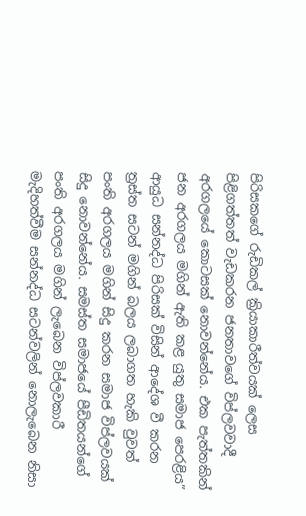පිරිසකගේ රුඩිකල් ක්‍රියාකාරීත්වයක් ලෙස පිළිගත්තත් වැඩකරන ජනතාවගේ විප්ලවවාදී අරගලයේ කොටසක් නොවන්නේය. එක පැත්තකින් ජන අරගලය මගින් ඇති කළ යුතු සමාජ පෙරළිය” ආයුධ සන්නද්ධ පිරිසක් විසින් ආදේශ වී කරන ත්‍රස්ත සටන් මගින් බලය ලබාගත හැකි වුවත් පංති අරගලය මගින් සිදු කරන සමාජ විප්ලවයක් සිදු නොවන්නේය. සමස්ත සමාජයේ පීඩිතයන්ගේ පංති අරගලය මගින් ලැබෙන විප්ලවකාරී මැදිහත්වීම සන්නද්ධ සටන්වලින් නොලැබෙන නිසා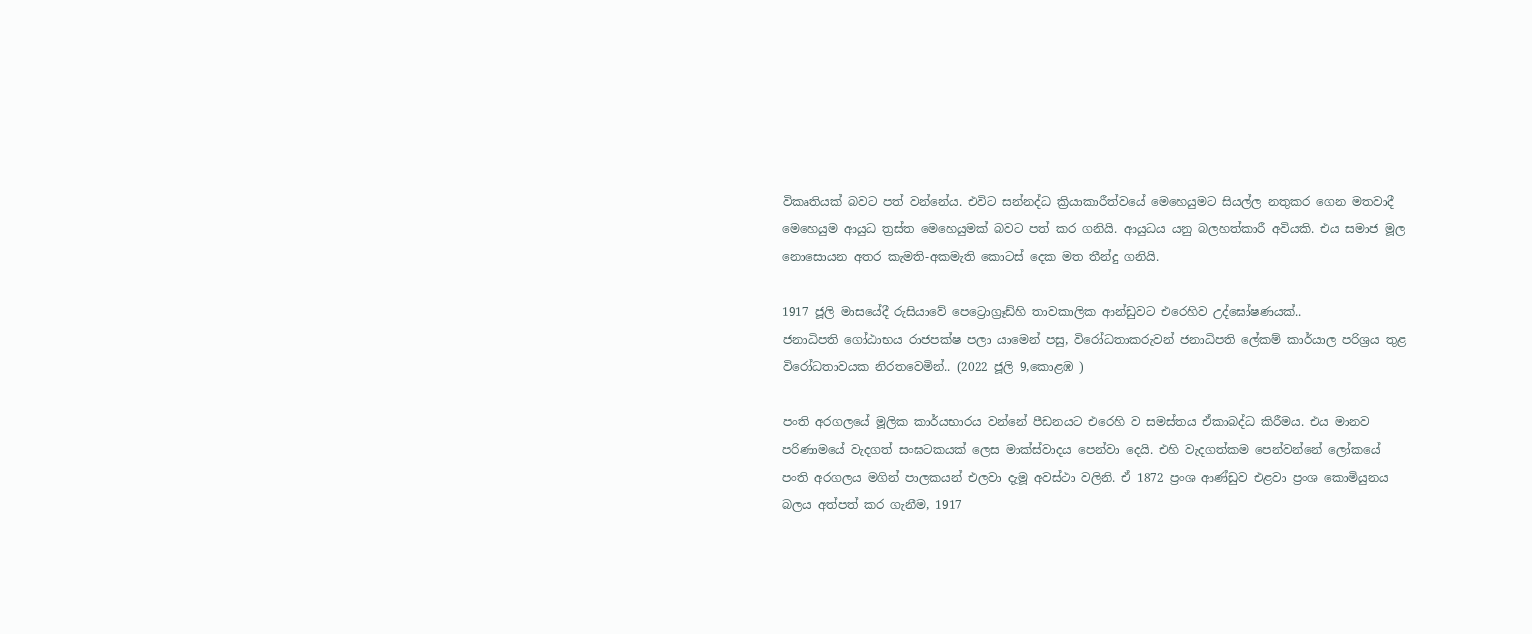විකෘතියක් බවට පත් වන්නේය. එවිට සන්නද්ධ ක්‍රියාකාරීත්වයේ මෙහෙයුමට සියල්ල නතුකර ගෙන මතවාදී මෙහෙයුම ආයුධ ත්‍රස්ත මෙහෙයුමක් බවට පත් කර ගනියි. ආයුධය යනු බලහත්කාරී අවියකි. එය සමාජ මූල නොසොයන අතර කැමති-අකමැති කොටස් දෙක මත තීන්දු ගනියි.

1917 ජූලි මාසයේදී රුසියාවේ පෙට්‍රොග්‍රෑඩ්හි තාවකාලික ආන්ඩුවට එරෙහිව උද්ඝෝෂණයක්..
ජනාධිපති ගෝඨාභය රාජපක්ෂ පලා යාමෙන් පසු, විරෝධතාකරුවන් ජනාධිපති ලේකම් කාර්යාල පරිශ්‍රය තුළ විරෝධතාවයක නිරතවෙමින්.. (2022 ජූලි 9,කොළඹ )

පංති අරගලයේ මූලික කාර්යභාරය වන්නේ පීඩනයට එරෙහි ව සමස්තය ඒකාබද්ධ කිරීමය. එය මානව පරිණාමයේ වැදගත් සංඝටකයක් ලෙස මාක්ස්වාදය පෙන්වා දෙයි. එහි වැදගත්කම පෙන්වන්නේ ලෝකයේ පංති අරගලය මගින් පාලකයන් එලවා දැමූ අවස්ථා වලිනි. ඒ 1872 ප්‍රංශ ආණ්ඩුව එළවා ප්‍රංශ කොමියුනය බලය අත්පත් කර ගැනීම, 1917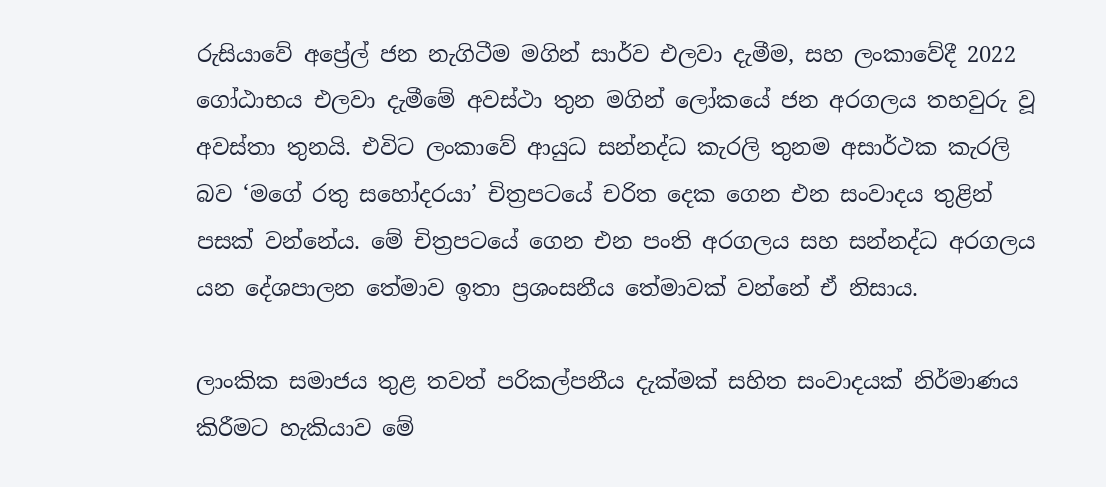රුසියාවේ අප්‍රේල් ජන නැගිටීම මගින් සාර්ව එලවා දැමීම, සහ ලංකාවේදී 2022 ගෝඨාභය එලවා දැමීමේ අවස්ථා තුන මගින් ලෝකයේ ජන අරගලය තහවුරු වූ අවස්තා තුනයි. එවිට ලංකාවේ ආයුධ සන්නද්ධ කැරලි තුනම අසාර්ථක කැරලි බව ‘මගේ රතු සහෝදරයා’ චිත්‍රපටයේ චරිත දෙක ගෙන එන සංවාදය තුළින් පසක් වන්නේය. මේ චිත්‍රපටයේ ගෙන එන පංති අරගලය සහ සන්නද්ධ අරගලය යන දේශපාලන තේමාව ඉතා ප්‍රශංසනීය තේමාවක් වන්නේ ඒ නිසාය.

ලාංකික සමාජය තුළ තවත් පරිකල්පනීය දැක්මක් සහිත සංවාදයක් නිර්මාණය කිරීමට හැකියාව මේ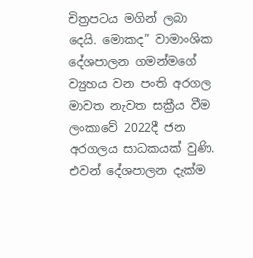චිත්‍රපටය මගින් ලබා දෙයි. මොකද” වාමාංශික දේශපාලන ගමන්මගේ ව්‍යුහය වන පංති අරගල මාවත නැවත සක්‍රීය වීම ලංකාවේ 2022දී ජන අරගලය සාධකයක් වුණි. එවන් දේශපාලන දැක්ම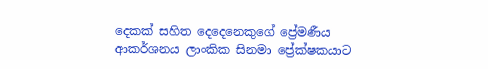දෙකක් සහිත දෙදෙනෙකුගේ ප්‍රේමණීය ආකර්ශනය ලාංකික සිනමා ප්‍රේක්ෂකයාට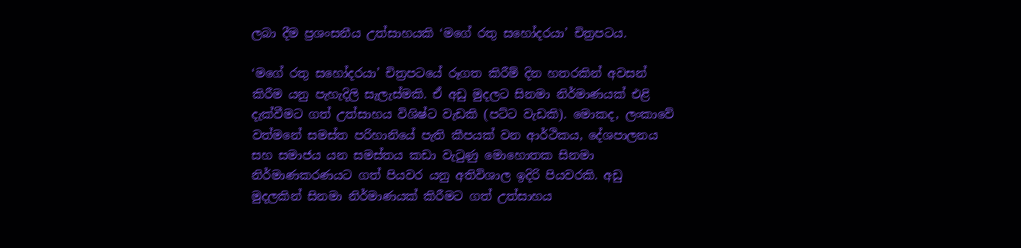ලබා දීම ප්‍රශංසනීය උත්සාහයකි ‘මගේ රතු සහෝදරයා’ චිත්‍රපටය.

‘මගේ රතු සහෝදරයා’ චිත්‍රපටයේ රූගත කිරීම් දින හතරකින් අවසන් කිරීම යනු පැහැදිලි සැලැස්මකි. ඒ අඩු මුදලට සිනමා නිර්මාණයක් එළි දැක්වීමට ගත් උත්සාහය විශිෂ්ට වැඩකි (පට්ට වැඩකි). මොකද, ලංකාවේ වත්මනේ සමස්ත පරිහානියේ පැති කීපයක් වන ආර්ථිකය, දේශපාලනය සහ සමාජය යන සමස්තය කඩා වැටුණු මොහොතක සිනමා නිර්මාණකරණයට ගත් පියවර යනු අතිවිශාල ඉදිරි පියවරකි. අඩු මුදලකින් සිනමා නිර්මාණයක් කිරීමට ගත් උත්සාහය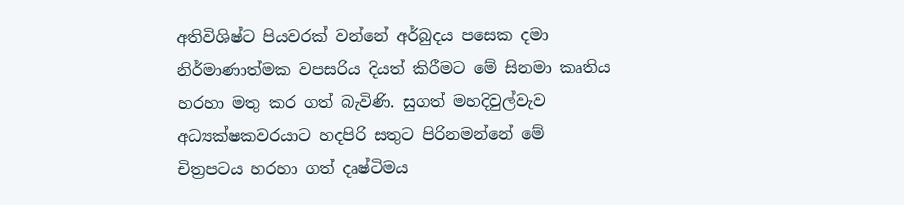අතිවිශිෂ්ට පියවරක් වන්නේ අර්බුදය පසෙක දමා නිර්මාණාත්මක වපසරිය දියත් කිරීමට මේ සිනමා කෘතිය හරහා මතු කර ගත් බැවිණි. සුගත් මහදිවුල්වැව අධ්‍යක්ෂකවරයාට හදපිරි සතුට පිරිනමන්නේ මේ චිත්‍රපටය හරහා ගත් දෘෂ්ටිමය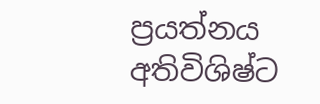ප්‍රයත්නය අතිවිශිෂ්ට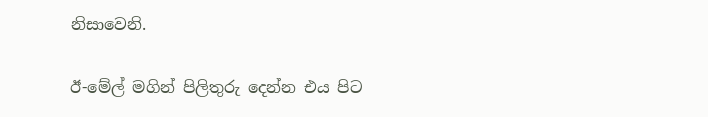නිසාවෙනි.

ඊ-මේල් මගින් පිලිතුරු දෙන්න එය පිට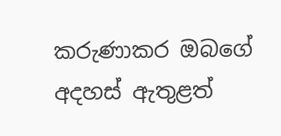කරුණාකර ඔබගේ අදහස් ඇතුළත්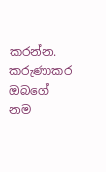කරන්න.
කරුණාකර ඔබගේ නම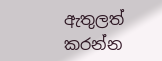ඇතුලත් කරන්න